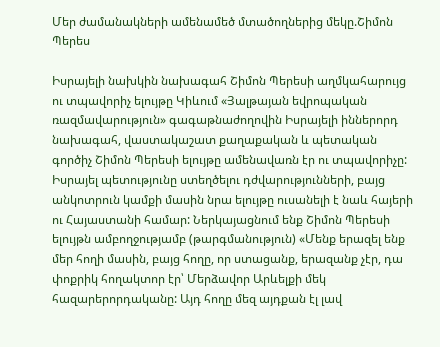Մեր ժամանակների ամենամեծ մտածողներից մեկը.Շիմոն Պերես

Իսրայելի նախկին նախագահ Շիմոն Պերեսի աղմկահարույց ու տպավորիչ ելույթը Կիևում «Յալթայան եվրոպական ռազմավարություն» գագաթնաժողովին Իսրայելի իններորդ նախագահ, վաստակաշատ քաղաքական և պետական գործիչ Շիմոն Պերեսի ելույթը ամենավառն էր ու տպավորիչը: Իսրայել պետությունը ստեղծելու դժվարությունների, բայց անկոտրուն կամքի մասին նրա ելույթը ուսանելի է նաև հայերի ու Հայաստանի համար: Ներկայացնում ենք Շիմոն Պերեսի ելույթն ամբողջությամբ (թարգմանություն) «Մենք երազել ենք մեր հողի մասին, բայց հողը, որ ստացանք, երազանք չէր, դա փոքրիկ հողակտոր էր՝ Մերձավոր Արևելքի մեկ հազարերորդականը: Այդ հողը մեզ այդքան էլ լավ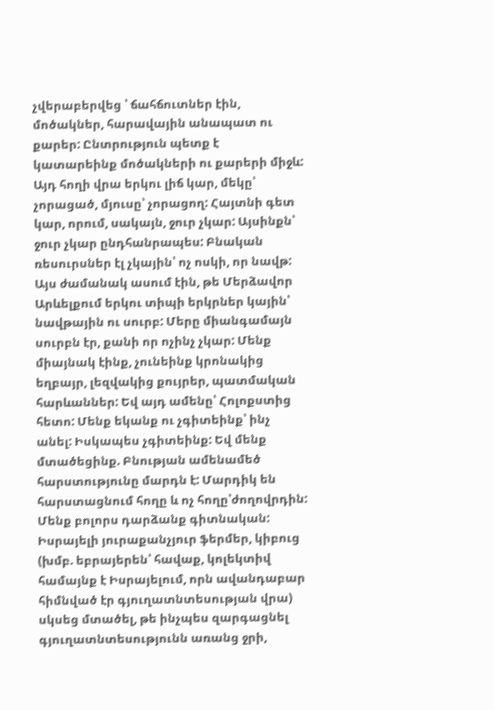չվերաբերվեց ՝ ճահճուտներ էին, մոծակներ, հարավային անապատ ու քարեր: Ընտրություն պետք է կատարեինք մոծակների ու քարերի միջև: Այդ հողի վրա երկու լիճ կար, մեկը՝ չորացած, մյուսը՝ չորացող: Հայտնի գետ կար, որում, սակայն, ջուր չկար: Այսինքն՝ ջուր չկար ընդհանրապես: Բնական ռեսուրսներ էլ չկային՝ ոչ ոսկի, որ նավթ: Այս ժամանակ ասում էին, թե Մերձավոր Արևելքում երկու տիպի երկրներ կային՝ նավթային ու սուրբ: Մերը միանգամայն սուրբն էր, քանի որ ոչինչ չկար: Մենք միայնակ էինք, չունեինք կրոնակից եղբայր, լեզվակից քույրեր, պատմական հարևաններ: Եվ այդ ամենը՝ Հոլոքստից հետո: Մենք եկանք ու չգիտեինք՝ ինչ անել: Իսկապես չգիտեինք: Եվ մենք մտածեցինք. Բնության ամենամեծ հարստությունը մարդն է: Մարդիկ են հարստացնում հողը և ոչ հողը՝ժողովրդին: Մենք բոլորս դարձանք գիտնական: Իսրայելի յուրաքանչյուր ֆերմեր, կիբուց (խմբ. եբրայերեն՝ հավաք, կոլեկտիվ համայնք է Իսրայելում, որն ավանդաբար հիմնված էր գյուղատնտեսության վրա) սկսեց մտածել, թե ինչպես զարգացնել գյուղատնտեսությունն առանց ջրի,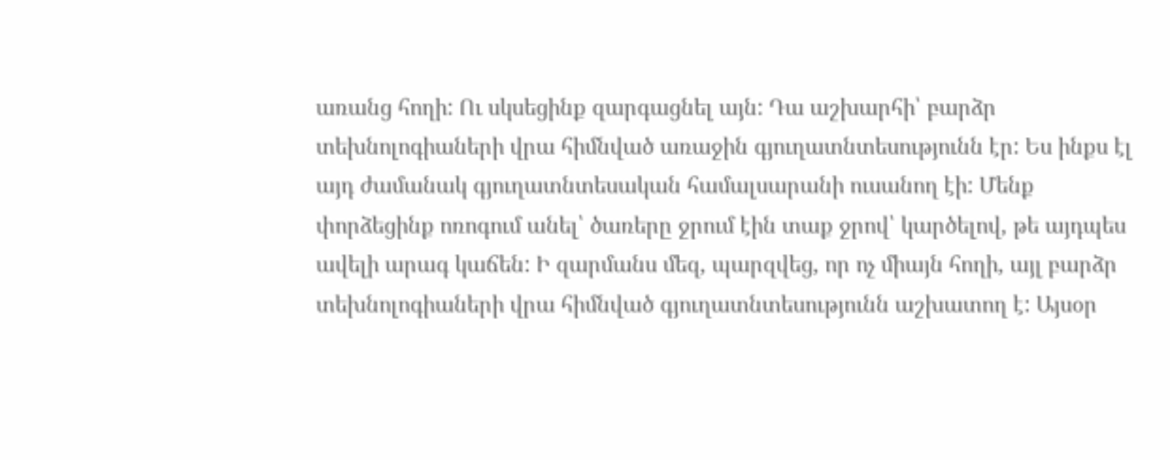առանց հողի: Ու սկսեցինք զարգացնել այն: Դա աշխարհի՝ բարձր տեխնոլոգիաների վրա հիմնված առաջին գյուղատնտեսությունն էր: Ես ինքս էլ այդ ժամանակ գյուղատնտեսական համալսարանի ուսանող էի: Մենք փորձեցինք ոռոգում անել՝ ծառերը ջրում էին տաք ջրով՝ կարծելով, թե այդպես ավելի արագ կաճեն: Ի զարմանս մեզ, պարզվեց, որ ոչ միայն հողի, այլ բարձր տեխնոլոգիաների վրա հիմնված գյուղատնտեսությունն աշխատող է: Այսօր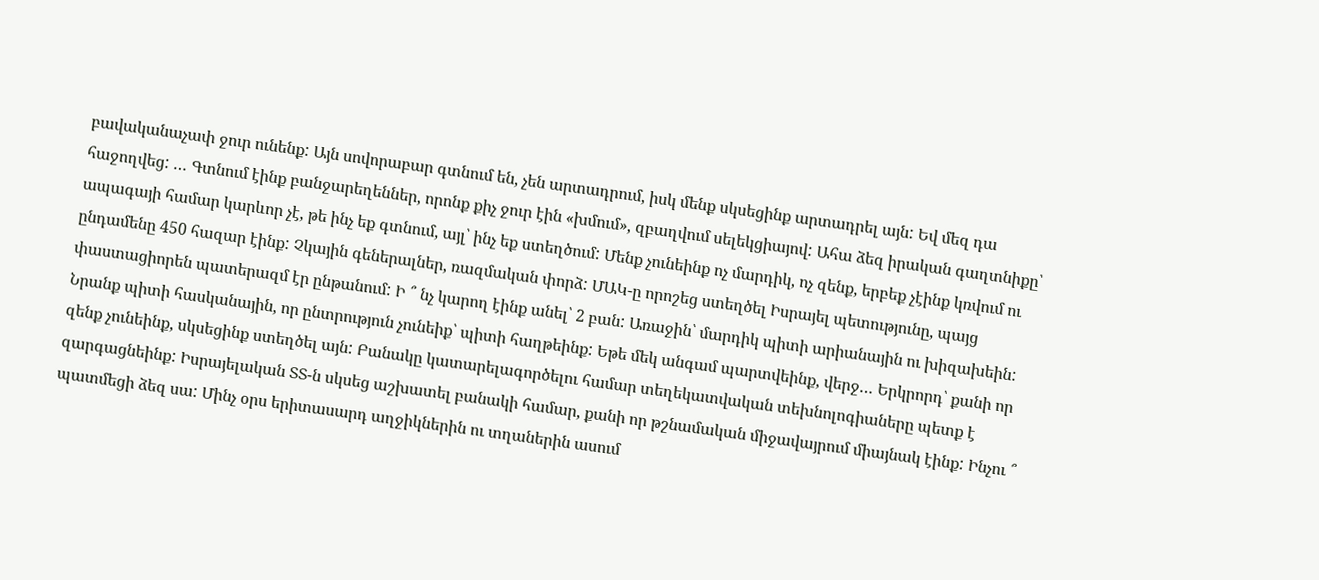բավականաչափ ջուր ունենք: Այն սովորաբար գտնում են, չեն արտադրում, իսկ մենք սկսեցինք արտադրել այն: Եվ մեզ դա հաջողվեց: … Գտնում էինք բանջարեղեններ, որոնք քիչ ջուր էին «խմում», զբաղվում սելեկցիայով: Ահա ձեզ իրական գաղտնիքը՝ ապագայի համար կարևոր չէ, թե ինչ եք գտնում, այլ՝ ինչ եք ստեղծում: Մենք չունեինք ոչ մարդիկ, ոչ զենք, երբեք չէինք կռվում ու ընդամենը 450 հազար էինք: Չկային գեներալներ, ռազմական փորձ: ՄԱԿ-ը որոշեց ստեղծել Իսրայել պետությունը, պայց փաստացիորեն պատերազմ էր ընթանում: Ի ՞ նչ կարող էինք անել՝ 2 բան: Առաջին՝ մարդիկ պիտի արիանային ու խիզախեին: Նրանք պիտի հասկանային, որ ընտրություն չունեիք՝ պիտի հաղթեինք: Եթե մեկ անգամ պարտվեինք, վերջ… Երկրորդ՝ քանի որ զենք չունեինք, սկսեցինք ստեղծել այն: Բանակը կատարելագործելու համար տեղեկատվական տեխնոլոգիաները պետք է զարգացնեինք: Իսրայելական ՏՏ-ն սկսեց աշխատել բանակի համար, քանի որ թշնամական միջավայրում միայնակ էինք: Ինչու ՞ պատմեցի ձեզ սա: Մինչ օրս երիտասարդ աղջիկներին ու տղաներին ասում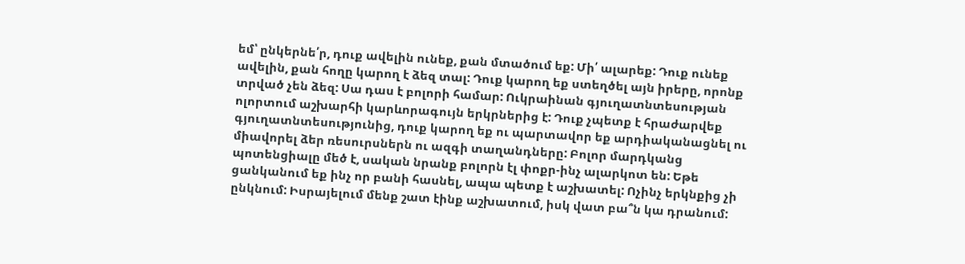եմ՝ ընկերնե՛ր, դուք ավելին ունեք, քան մտածում եք: Մի՛ ալարեք: Դուք ունեք ավելին, քան հողը կարող է ձեզ տալ: Դուք կարող եք ստեղծել այն իրերը, որոնք տրված չեն ձեզ: Սա դաս է բոլորի համար: Ուկրաինան գյուղատնտեսության ոլորտում աշխարհի կարևորագույն երկրներից է: Դուք չպետք է հրաժարվեք գյուղատնտեսությունից, դուք կարող եք ու պարտավոր եք արդիականացնել ու միավորել ձեր ռեսուրսներն ու ազգի տաղանդները: Բոլոր մարդկանց պոտենցիալը մեծ է, սական նրանք բոլորն էլ փոքր-ինչ ալարկոտ են: Եթե ցանկանում եք ինչ որ բանի հասնել, ապա պետք է աշխատել: Ոչինչ երկնքից չի ընկնում: Իսրայելում մենք շատ էինք աշխատում, իսկ վատ բա՞ն կա դրանում: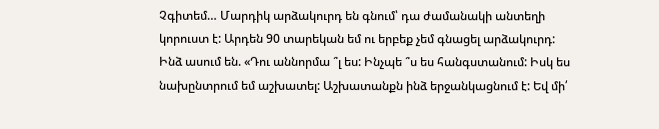Չգիտեմ… Մարդիկ արձակուրդ են գնում՝ դա ժամանակի անտեղի կորուստ է: Արդեն 90 տարեկան եմ ու երբեք չեմ գնացել արձակուրդ: Ինձ ասում են. «Դու աննորմա ՞լ ես: Ինչպե ՞ս ես հանգստանում: Իսկ ես նախընտրում եմ աշխատել: Աշխատանքն ինձ երջանկացնում է: Եվ մի՛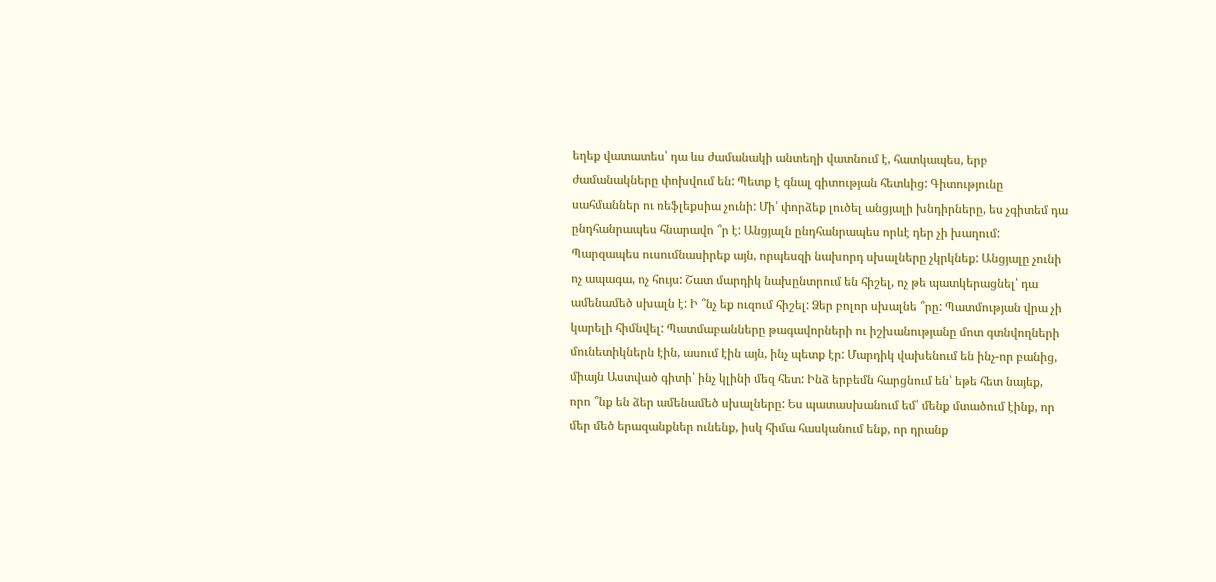եղեք վատատես՝ դա ևս ժամանակի անտեղի վատնում է, հատկապես, երբ ժամանակները փոխվում են: Պետք է գնալ գիտության հետևից: Գիտությունը սահմաններ ու ռեֆլեքսիա չունի: Մի՛ փորձեք լուծել անցյալի խնդիրները, ես չգիտեմ դա ընդհանրապես հնարավո ՞ր է: Անցյալն ընդհանրապես որևէ դեր չի խաղում: Պարզապես ուսումնասիրեք այն, որպեսզի նախորդ սխալները չկրկնեք: Անցյալը չունի ոչ ապագա, ոչ հույս: Շատ մարդիկ նախընտրում են հիշել, ոչ թե պատկերացնել՝ դա ամենամեծ սխալն է: Ի ՞նչ եք ուզում հիշել: Ձեր բոլոր սխալնե ՞րը: Պատմության վրա չի կարելի հիմնվել: Պատմաբանները թագավորների ու իշխանությանը մոտ գտնվողների մունետիկներն էին, ասում էին այն, ինչ պետք էր: Մարդիկ վախենում են ինչ-որ բանից, միայն Աստված գիտի՝ ինչ կլինի մեզ հետ: Ինձ երբեմն հարցնում են՝ եթե հետ նայեք, որո ՞նք են ձեր ամենամեծ սխալները: Ես պատասխանում եմ՝ մենք մտածում էինք, որ մեր մեծ երազանքներ ունենք, իսկ հիմա հասկանում ենք, որ դրանք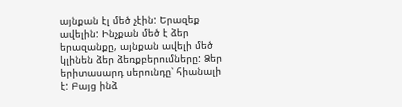այնքան էլ մեծ չէին: Երազեք ավելին: Ինչքան մեծ է ձեր երազանքը, այնքան ավելի մեծ կլինեն ձեր ձեռքբերումները: Ձեր երիտասարդ սերունդը՝ հիանալի է: Բայց ինձ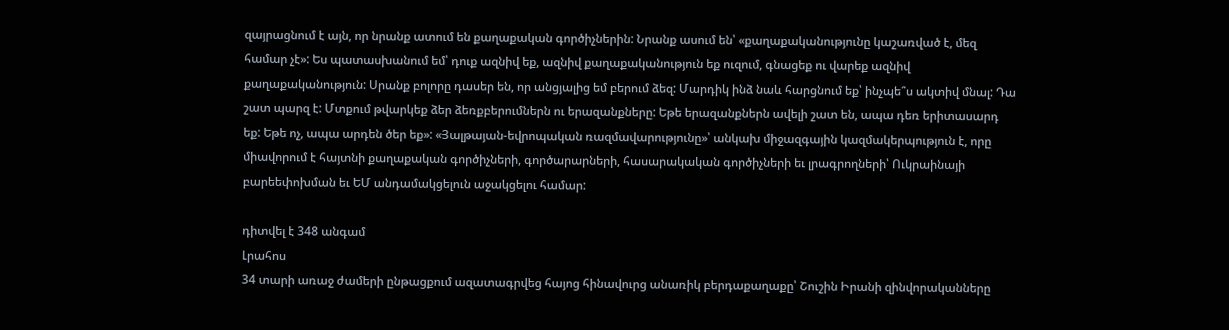զայրացնում է այն, որ նրանք ատում են քաղաքական գործիչներին: Նրանք ասում են՝ «քաղաքականությունը կաշառված է, մեզ համար չէ»: Ես պատասխանում եմ՝ դուք ազնիվ եք, ազնիվ քաղաքականություն եք ուզում, գնացեք ու վարեք ազնիվ քաղաքականություն: Սրանք բոլորը դասեր են, որ անցյալից եմ բերում ձեզ: Մարդիկ ինձ նաև հարցնում եք՝ ինչպե՞ս ակտիվ մնալ: Դա շատ պարզ է: Մտքում թվարկեք ձեր ձեռքբերումներն ու երազանքները: Եթե երազանքներն ավելի շատ են, ապա դեռ երիտասարդ եք: Եթե ոչ, ապա արդեն ծեր եք»: «Յալթայան-եվրոպական ռազմավարությունը»՝ անկախ միջազգային կազմակերպություն է, որը միավորում է հայտնի քաղաքական գործիչների, գործարարների, հասարակական գործիչների եւ լրագրողների՝ Ուկրաինայի բարեեփոխման եւ ԵՄ անդամակցելուն աջակցելու համար:

դիտվել է 348 անգամ
Լրահոս
34 տարի առաջ ժամերի ընթացքում ազատագրվեց հայոց հինավուրց անառիկ բերդաքաղաքը՝ Շուշին Իրանի զինվորականները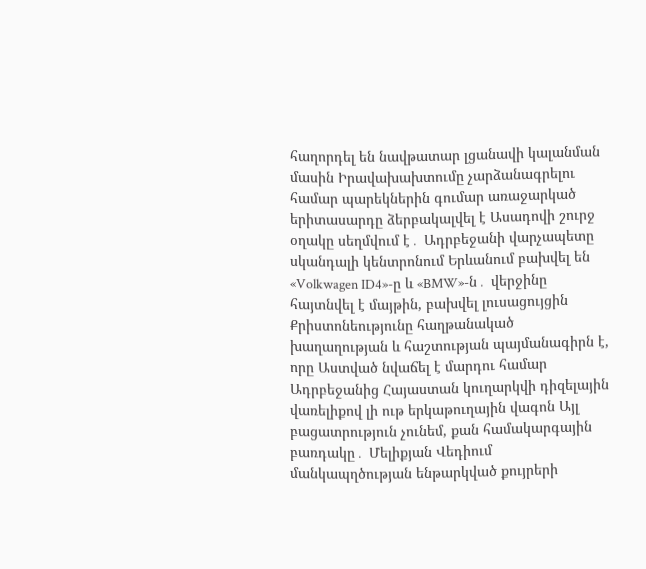հաղորդել են նավթատար լցանավի կալանման մասին Իրավախախտումը չարձանագրելու համար պարեկներին գումար առաջարկած երիտասարդը ձերբակալվել է Ասադովի շուրջ օղակը սեղմվում է․ Ադրբեջանի վարչապետը սկանդալի կենտրոնում Երևանում բախվել են «Volkwagen ID4»-ը և «BMW»-ն․ վերջինը հայտնվել է մայթին, բախվել լուսացույցին Քրիստոնեությունը հաղթանակած խաղաղության և հաշտության պայմանագիրն է, որը Աստված նվաճել է մարդու համար Ադրբեջանից Հայաստան կուղարկվի դիզելային վառելիքով լի ութ երկաթուղային վագոն Այլ բացատրություն չունեմ, քան համակարգային բառդակը․ Մելիքյան Վեդիում մանկապղծության ենթարկված քույրերի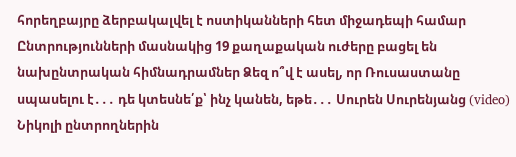հորեղբայրը ձերբակալվել է ոստիկանների հետ միջադեպի համար Ընտրությունների մասնակից 19 քաղաքական ուժերը բացել են նախընտրական հիմնադրամներ Ձեզ ո՞վ է ասել, որ Ռուսաստանը սպասելու է․․․ դե կտեսնե՛ք՝ ինչ կանեն, եթե․․․ Սուրեն Սուրենյանց (video) Նիկոլի ընտրողներին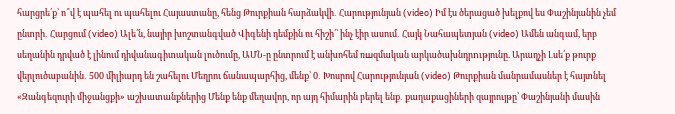հարցրե՛ք՝ ո՞վ է պահել ու պահելու Հայաստանը, հենց Թուրքիան հարձակվի․ Հարությունյան (video) Իմ էս ծերացած խելքով ես Փաշինյանին չեմ ընտրի․ Հարցում (video) Ալե՛ն, նայիր խոշտանգված Վիգենի դեմքին ու հիշի՛՝ ինչ էիր ասում․ Հայկ Նահապետյան (video) Ամեն անգամ, երբ սեղանին դրված է լինում դիվանագիտական լուծումը, ԱՄՆ-ը ընտրում է անխոհեմ ռшզմական արկածախնդրnւթյունը. Արաղչի Լսե՛ք թուրք վերլուծաբանին․ 500 միլիարդ են շահելու Մեղրու ճանապարհից, մենք՝ 0․ Խոսրով Հարությունյան (video) Թուրքիան մանրամասներ է հայտնել «Զանգեզուրի միջանցքի» աշխատանքներից Մենք ենք մեղավոր, որ այդ հիմարին բերել ենք․ քաղաքացիների զայրույթը՝ Փաշինյանի մասին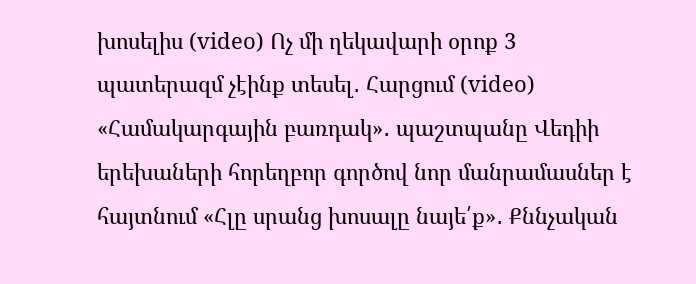խոսելիս (video) Ոչ մի ղեկավարի օրոք 3 պատերազմ չէինք տեսել․ Հարցում (video) «Համակարգային բառդակ»․ պաշտպանը Վեդիի երեխաների հորեղբոր գործով նոր մանրամասներ է հայտնում «Հլը սրանց խոսալը նայե՛ք»․ Քննչական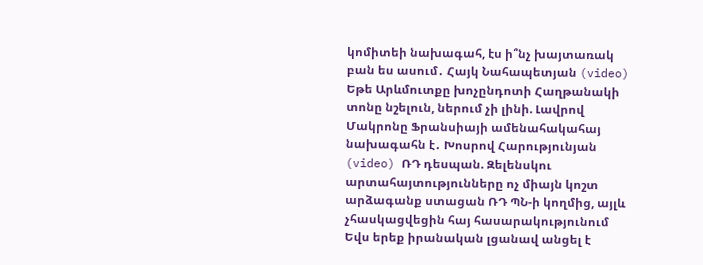կոմիտեի նախագահ, էս ի՞նչ խայտառակ բան ես ասում․ Հայկ Նահապետյան (video) Եթե Արևմուտքը խոչընդոտի Հաղթանակի տոնը նշելուն, ներում չի լինի. Լավրով Մակրոնը Ֆրանսիայի ամենահակահայ նախագահն է․ Խոսրով Հարությունյան (video) ՌԴ դեսպան. Զելենսկու արտահայտությունները ոչ միայն կոշտ արձագանք ստացան ՌԴ ՊՆ-ի կողմից, այլև չհասկացվեցին հայ հասարակությունում Եվս երեք իրանական լցանավ անցել է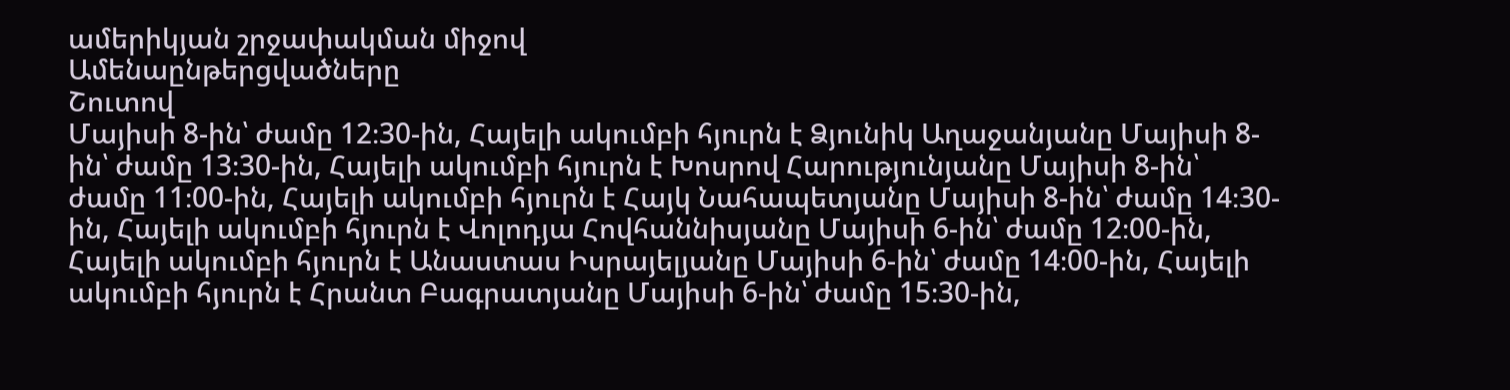ամերիկյան շրջափակման միջով
Ամենաընթերցվածները
Շուտով
Մայիսի 8-ին՝ ժամը 12։30-ին, Հայելի ակումբի հյուրն է Ձյունիկ Աղաջանյանը Մայիսի 8-ին՝ ժամը 13։30-ին, Հայելի ակումբի հյուրն է Խոսրով Հարությունյանը Մայիսի 8-ին՝ ժամը 11։00-ին, Հայելի ակումբի հյուրն է Հայկ Նահապետյանը Մայիսի 8-ին՝ ժամը 14։30-ին, Հայելի ակումբի հյուրն է Վոլոդյա Հովհաննիսյանը Մայիսի 6-ին՝ ժամը 12։00-ին, Հայելի ակումբի հյուրն է Անաստաս Իսրայելյանը Մայիսի 6-ին՝ ժամը 14։00-ին, Հայելի ակումբի հյուրն է Հրանտ Բագրատյանը Մայիսի 6-ին՝ ժամը 15։30-ին,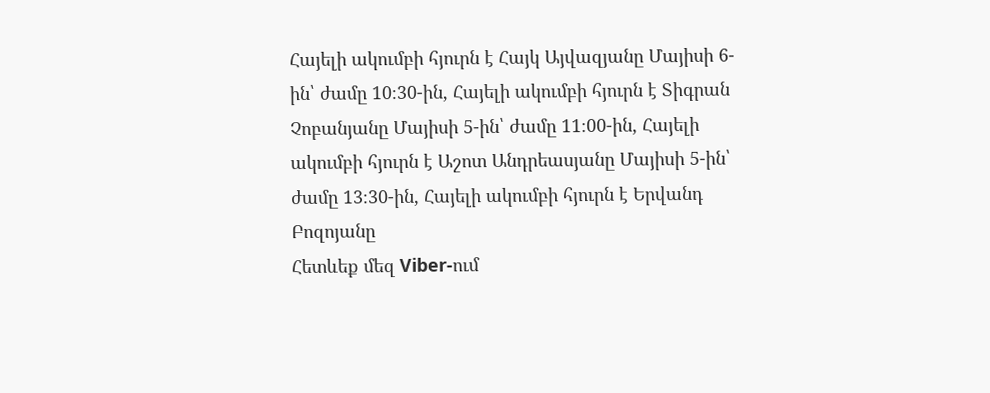Հայելի ակումբի հյուրն է Հայկ Այվազյանը Մայիսի 6-ին՝ ժամը 10։30-ին, Հայելի ակումբի հյուրն է Տիգրան Չոբանյանը Մայիսի 5-ին՝ ժամը 11։00-ին, Հայելի ակումբի հյուրն է Աշոտ Անդրեասյանը Մայիսի 5-ին՝ ժամը 13։30-ին, Հայելի ակումբի հյուրն է Երվանդ Բոզոյանը
Հետևեք մեզ Viber-ում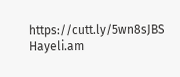https://cutt.ly/5wn8sJBS
Hayeli.am